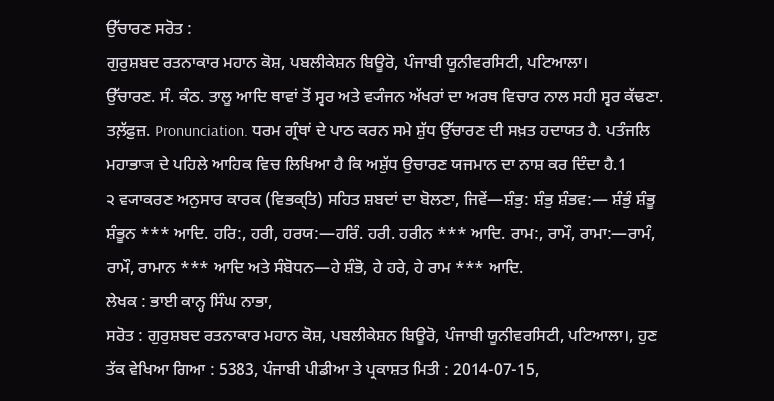ਉੱਚਾਰਣ ਸਰੋਤ :
ਗੁਰੁਸ਼ਬਦ ਰਤਨਾਕਾਰ ਮਹਾਨ ਕੋਸ਼, ਪਬਲੀਕੇਸ਼ਨ ਬਿਊਰੋ, ਪੰਜਾਬੀ ਯੂਨੀਵਰਸਿਟੀ, ਪਟਿਆਲਾ।
ਉੱਚਾਰਣ. ਸੰ. ਕੰਠ. ਤਾਲੂ ਆਦਿ ਥਾਵਾਂ ਤੋਂ ਸ੍ਵਰ ਅਤੇ ਵ੍ਯੰਜਨ ਅੱਖਰਾਂ ਦਾ ਅਰਥ ਵਿਚਾਰ ਨਾਲ ਸਹੀ ਸ੍ਵਰ ਕੱਢਣਾ. ਤਲ਼ੱਫ਼ੁਜ਼. Pronunciation. ਧਰਮ ਗ੍ਰੰਥਾਂ ਦੇ ਪਾਠ ਕਰਨ ਸਮੇ ਸ਼ੁੱਧ ਉੱਚਾਰਣ ਦੀ ਸਖ਼ਤ ਹਦਾਯਤ ਹੈ. ਪਤੰਜਲਿ ਮਹਾਭਾज ਦੇ ਪਹਿਲੇ ਆਹਿਕ ਵਿਚ ਲਿਖਿਆ ਹੈ ਕਿ ਅਸ਼ੁੱਧ ਉਚਾਰਣ ਯਜਮਾਨ ਦਾ ਨਾਸ਼ ਕਰ ਦਿੰਦਾ ਹੈ.1
੨ ਵ੍ਯਾਕਰਣ ਅਨੁਸਾਰ ਕਾਰਕ (ਵਿਭਕ੍ਤਿ) ਸਹਿਤ ਸ਼ਬਦਾਂ ਦਾ ਬੋਲਣਾ, ਜਿਵੇਂ—ਸ਼ੰਭੁ: ਸ਼ੰਭੁ ਸ਼ੰਭਵ:— ਸ਼ੰਭੁੰ ਸ਼ੰਭੂ ਸ਼ੰਭੂਨ *** ਆਦਿ. ਹਰਿ:, ਹਰੀ, ਹਰਯ:—ਹਰਿੰ. ਹਰੀ. ਹਰੀਨ *** ਆਦਿ. ਰਾਮ:, ਰਾਮੌ, ਰਾਮਾ:—ਰਾਮੰ, ਰਾਮੌ, ਰਾਮਾਨ *** ਆਦਿ ਅਤੇ ਸੰਬੋਧਨ—ਹੇ ਸ਼ੰਭੋ, ਹੇ ਹਰੇ, ਹੇ ਰਾਮ *** ਆਦਿ.
ਲੇਖਕ : ਭਾਈ ਕਾਨ੍ਹ ਸਿੰਘ ਨਾਭਾ,
ਸਰੋਤ : ਗੁਰੁਸ਼ਬਦ ਰਤਨਾਕਾਰ ਮਹਾਨ ਕੋਸ਼, ਪਬਲੀਕੇਸ਼ਨ ਬਿਊਰੋ, ਪੰਜਾਬੀ ਯੂਨੀਵਰਸਿਟੀ, ਪਟਿਆਲਾ।, ਹੁਣ ਤੱਕ ਵੇਖਿਆ ਗਿਆ : 5383, ਪੰਜਾਬੀ ਪੀਡੀਆ ਤੇ ਪ੍ਰਕਾਸ਼ਤ ਮਿਤੀ : 2014-07-15,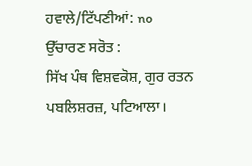ਹਵਾਲੇ/ਟਿੱਪਣੀਆਂ: no
ਉੱਚਾਰਣ ਸਰੋਤ :
ਸਿੱਖ ਪੰਥ ਵਿਸ਼ਵਕੋਸ਼, ਗੁਰ ਰਤਨ ਪਬਲਿਸ਼ਰਜ਼, ਪਟਿਆਲਾ।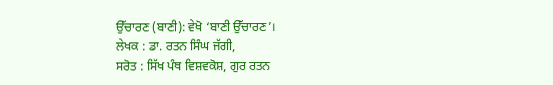ਉੱਚਾਰਣ (ਬਾਣੀ): ਵੇਖੋ ‘ਬਾਣੀ ਉੱਚਾਰਣ’।
ਲੇਖਕ : ਡਾ. ਰਤਨ ਸਿੰਘ ਜੱਗੀ,
ਸਰੋਤ : ਸਿੱਖ ਪੰਥ ਵਿਸ਼ਵਕੋਸ਼, ਗੁਰ ਰਤਨ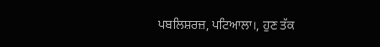ਪਬਲਿਸ਼ਰਜ਼, ਪਟਿਆਲਾ।, ਹੁਣ ਤੱਕ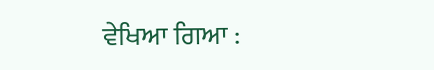ਵੇਖਿਆ ਗਿਆ :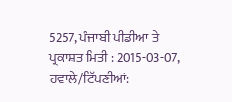5257, ਪੰਜਾਬੀ ਪੀਡੀਆ ਤੇ ਪ੍ਰਕਾਸ਼ਤ ਮਿਤੀ : 2015-03-07, ਹਵਾਲੇ/ਟਿੱਪਣੀਆਂ: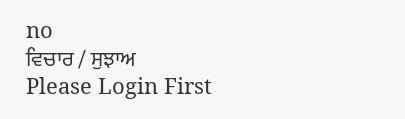no
ਵਿਚਾਰ / ਸੁਝਾਅ
Please Login First